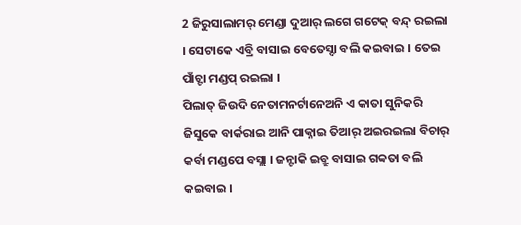2 ଜିରୁସାଲାମର୍ ମେଣ୍ଡା ଦୁଆର୍ ଲଗେ ଗଟେକ୍ ବନ୍ଦ୍ ରଇଲା । ସେଟାକେ ଏବ୍ରି ବାସାଇ ବେତେସ୍ଦା ବଲି କଇବାଇ । ତେଇ ପାଁଚ୍ଟା ମଣ୍ଡପ୍ ରଇଲା ।
ପିଲାତ୍ ଜିଉଦି ନେତାମନର୍ଟାନେଅନି ଏ କାତା ସୁନିକରି ଜିସୁକେ ବାର୍କରାଇ ଆନି ପାକ୍ନାଇ ତିଆର୍ ଅଇରଇଲା ବିଚାର୍ କର୍ବା ମଣ୍ଡପେ ବସ୍ଲା । ଜନ୍ଟାକି ଇବ୍ରୁ ବାସାଇ ଗବ୍ବତା ବଲି କଇବାଇ ।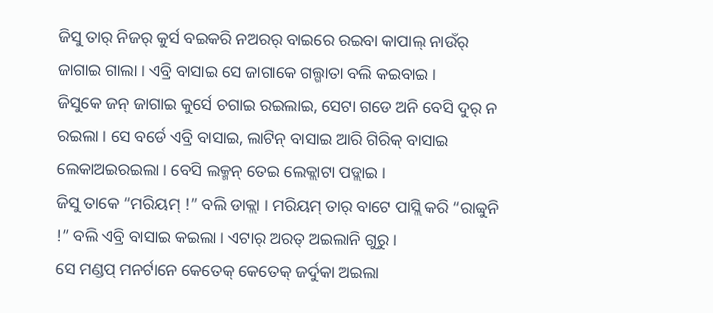ଜିସୁ ତାର୍ ନିଜର୍ କୁର୍ସ ବଇକରି ନଅରର୍ ବାଇରେ ରଇବା କାପାଲ୍ ନାଉଁର୍ ଜାଗାଇ ଗାଲା । ଏବ୍ରି ବାସାଇ ସେ ଜାଗାକେ ଗଲ୍ଗାତା ବଲି କଇବାଇ ।
ଜିସୁକେ ଜନ୍ ଜାଗାଇ କୁର୍ସେ ଚଗାଇ ରଇଲାଇ, ସେଟା ଗଡେ ଅନି ବେସି ଦୁର୍ ନ ରଇଲା । ସେ ବର୍ଡେ ଏବ୍ରି ବାସାଇ, ଲାଟିନ୍ ବାସାଇ ଆରି ଗିରିକ୍ ବାସାଇ ଲେକାଅଇରଇଲା । ବେସି ଲକ୍ମନ୍ ତେଇ ଲେକ୍ଲାଟା ପଡ୍ଲାଇ ।
ଜିସୁ ତାକେ “ମରିୟମ୍ !” ବଲି ଡାକ୍ଲା । ମରିୟମ୍ ତାର୍ ବାଟେ ପାସ୍ଲି କରି “ରାବ୍ବୁନି !” ବଲି ଏବ୍ରି ବାସାଇ କଇଲା । ଏଟାର୍ ଅରତ୍ ଅଇଲାନି ଗୁରୁ ।
ସେ ମଣ୍ଡପ୍ ମନର୍ଟାନେ କେତେକ୍ କେତେକ୍ ଜର୍ଦୁକା ଅଇଲା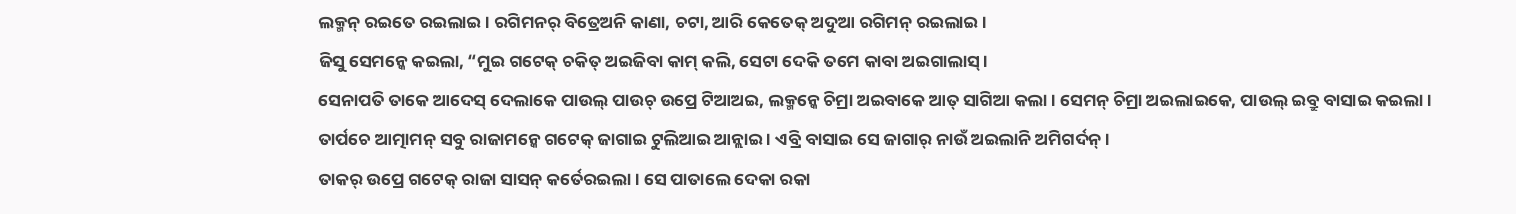ଲକ୍ମନ୍ ରଇତେ ରଇଲାଇ । ରଗିମନର୍ ବିତ୍ରେଅନି କାଣା, ଚଟା, ଆରି କେତେକ୍ ଅଦୁଆ ରଗିମନ୍ ରଇଲାଇ ।
ଜିସୁ ସେମନ୍କେ କଇଲା, “ମୁଇ ଗଟେକ୍ ଚକିତ୍ ଅଇଜିବା କାମ୍ କଲି, ସେଟା ଦେକି ତମେ କାବା ଅଇଗାଲାସ୍ ।
ସେନାପତି ତାକେ ଆଦେସ୍ ଦେଲାକେ ପାଉଲ୍ ପାଉଚ୍ ଉପ୍ରେ ଟିଆଅଇ, ଲକ୍ମନ୍କେ ଚିମ୍ରା ଅଇବାକେ ଆତ୍ ସାଗିଆ କଲା । ସେମନ୍ ଚିମ୍ରା ଅଇଲାଇକେ, ପାଉଲ୍ ଇବ୍ରୁ ବାସାଇ କଇଲା ।
ତାର୍ପଚେ ଆତ୍ମାମନ୍ ସବୁ ରାଜାମନ୍କେ ଗଟେକ୍ ଜାଗାଇ ଟୁଲିଆଇ ଆନ୍ଲାଇ । ଏବ୍ରି ବାସାଇ ସେ ଜାଗାର୍ ନାଉଁ ଅଇଲାନି ଅମିଗର୍ଦନ୍ ।
ତାକର୍ ଉପ୍ରେ ଗଟେକ୍ ରାଜା ସାସନ୍ କର୍ତେରଇଲା । ସେ ପାତାଲେ ଦେକା ରକା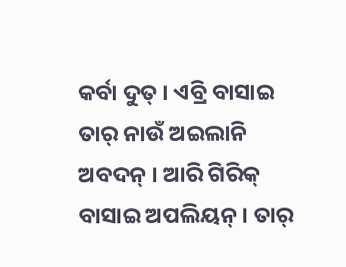କର୍ବା ଦୁତ୍ । ଏବ୍ରି ବାସାଇ ତାର୍ ନାଉଁ ଅଇଲାନି ଅବଦନ୍ । ଆରି ଗିରିକ୍ ବାସାଇ ଅପଲିୟନ୍ । ତାର୍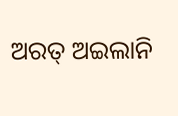ଅରତ୍ ଅଇଲାନି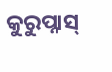କୁରୁପ୍ନାସ୍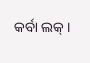କର୍ବା ଲକ୍ ।